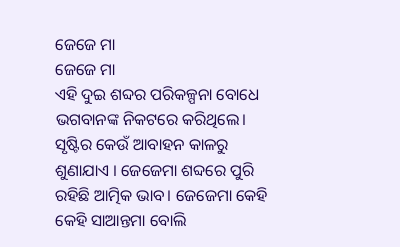ଜେଜେ ମା
ଜେଜେ ମା
ଏହି ଦୁଇ ଶବ୍ଦର ପରିକଳ୍ପନା ବୋଧେ ଭଗବାନଙ୍କ ନିକଟରେ କରିଥିଲେ। ସୃଷ୍ଟିର କେଉଁ ଆବାହନ କାଳରୁ ଶୁଣାଯାଏ । ଜେଜେମା ଶବ୍ଦରେ ପୁରି ରହିଛି ଆତ୍ମିକ ଭାବ। ଜେଜେମା କେହି କେହି ସାଆନ୍ତମା ବୋଲି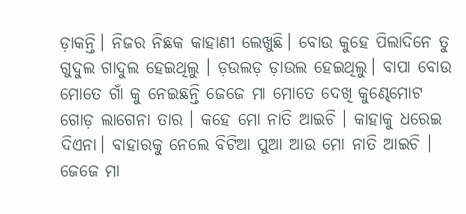ଡ଼ାକନ୍ତି। ନିଜର ନିଛକ କାହାଣୀ ଲେଖୁଛି। ବୋଉ କୁହେ ପିଲାଦିନେ ତୁ ଗୁଦୁଲ ଗାଦୁଲ ହେଇଥିଲୁ । ଡ଼ଉଲଡ଼ ଡ଼ାଉଲ ହେଇଥିଲୁ। ବାପା ବୋଉ ମୋତେ ଗାଁ କୁ ନେଇଛନ୍ତି ଜେଜେ ମା ମୋତେ ଦେଖି କୁଣ୍ଢେମୋଟ ଗୋଡ଼ ଲାଗେନା ତାର । କହେ ମୋ ନାତି ଆଇଚି । କାହାକୁ ଧରେଇ ଦିଏନା। ବାହାରକୁ ନେଲେ ବିଟିଆ ପୁଆ ଆଉ ମୋ ନାତି ଆଇଚି । ଜେଜେ ମା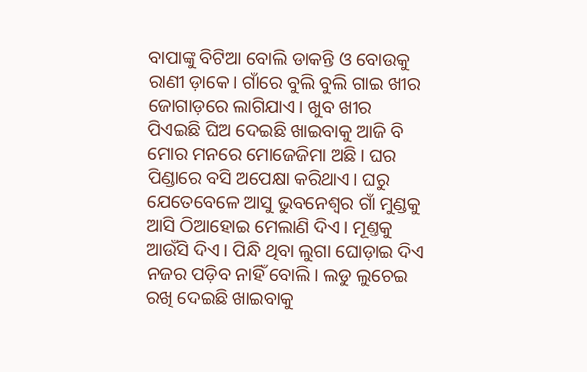ବାପାଙ୍କୁ ବିଟିଆ ବୋଲି ଡାକନ୍ତି ଓ ବୋଉକୁ ରାଣୀ ଡ଼ାକେ। ଗାଁରେ ବୁଲି ବୁଲି ଗାଇ ଖୀର ଜୋଗାଡ଼ରେ ଲାଗିଯାଏ। ଖୁବ ଖୀର ପିଏଇଛି ଘିଅ ଦେଇଛି ଖାଇବାକୁ ଆଜି ବି ମୋର ମନରେ ମୋଜେଜିମା ଅଛି। ଘର ପିଣ୍ଡାରେ ବସି ଅପେକ୍ଷା କରିଥାଏ। ଘରୁ ଯେତେବେଳେ ଆସୁ ଭୁବନେଶ୍ୱର ଗାଁ ମୁଣ୍ଡକୁ ଆସି ଠିଆହୋଇ ମେଲାଣି ଦିଏ। ମୂଣ୍ତକୁ ଆଉଁସି ଦିଏ। ପିନ୍ଧି ଥିବା ଲୁଗା ଘୋଡ଼ାଇ ଦିଏ ନଜର ପଡ଼ିବ ନାହିଁ ବୋଲି। ଲଡୁ ଲୁଚେଇ ରଖି ଦେଇଛି ଖାଇବାକୁ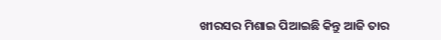ଖୀରସର ମିଶାଇ ପିଆଇଛି କିନ୍ତୁ ଆଜି ତାର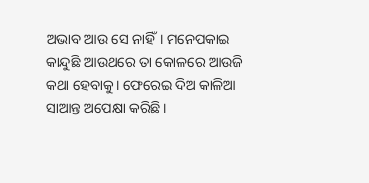ଅଭାବ ଆଉ ସେ ନାହିଁ। ମନେପକାଇ କାନ୍ଦୁଛି ଆଉଥରେ ତା କୋଳରେ ଆଉଜି କଥା ହେବାକୁ। ଫେରେଇ ଦିଅ କାଳିଆ ସାଆନ୍ତ ଅପେକ୍ଷା କରିଛି।